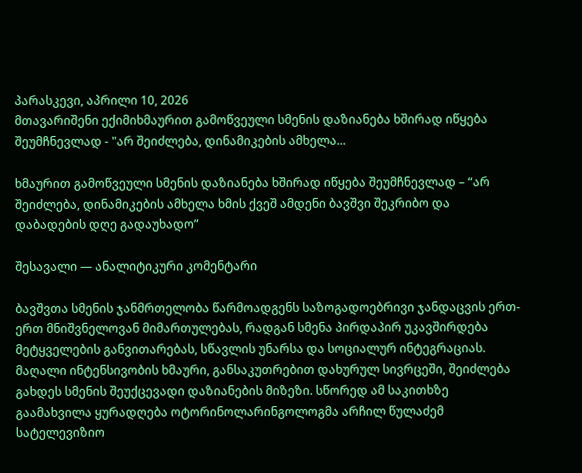პარასკევი, აპრილი 10, 2026
მთავარიშენი ექიმიხმაურით გამოწვეული სმენის დაზიანება ხშირად იწყება შეუმჩნევლად - "არ შეიძლება, დინამიკების ამხელა...

ხმაურით გამოწვეული სმენის დაზიანება ხშირად იწყება შეუმჩნევლად – “არ შეიძლება, დინამიკების ამხელა ხმის ქვეშ ამდენი ბავშვი შეკრიბო და დაბადების დღე გადაუხადო”

შესავალი — ანალიტიკური კომენტარი

ბავშვთა სმენის ჯანმრთელობა წარმოადგენს საზოგადოებრივი ჯანდაცვის ერთ-ერთ მნიშვნელოვან მიმართულებას, რადგან სმენა პირდაპირ უკავშირდება მეტყველების განვითარებას, სწავლის უნარსა და სოციალურ ინტეგრაციას. მაღალი ინტენსივობის ხმაური, განსაკუთრებით დახურულ სივრცეში, შეიძლება გახდეს სმენის შეუქცევადი დაზიანების მიზეზი. სწორედ ამ საკითხზე გაამახვილა ყურადღება ოტორინოლარინგოლოგმა არჩილ წულაძემ სატელევიზიო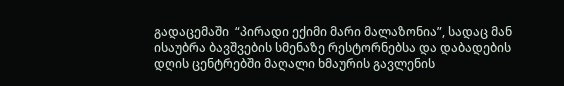გადაცემაში  “პირადი ექიმი მარი მალაზონია”, სადაც მან ისაუბრა ბავშვების სმენაზე რესტორნებსა და დაბადების დღის ცენტრებში მაღალი ხმაურის გავლენის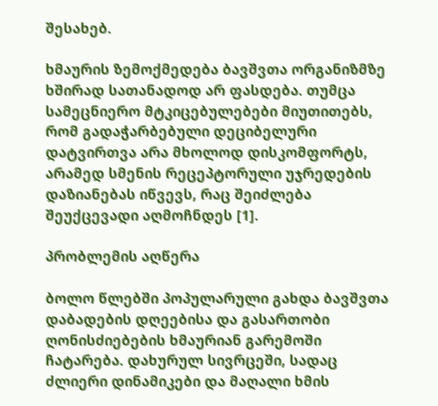შესახებ.

ხმაურის ზემოქმედება ბავშვთა ორგანიზმზე ხშირად სათანადოდ არ ფასდება. თუმცა სამეცნიერო მტკიცებულებები მიუთითებს, რომ გადაჭარბებული დეციბელური დატვირთვა არა მხოლოდ დისკომფორტს, არამედ სმენის რეცეპტორული უჯრედების დაზიანებას იწვევს, რაც შეიძლება შეუქცევადი აღმოჩნდეს [1].

პრობლემის აღწერა

ბოლო წლებში პოპულარული გახდა ბავშვთა დაბადების დღეებისა და გასართობი ღონისძიებების ხმაურიან გარემოში ჩატარება. დახურულ სივრცეში, სადაც ძლიერი დინამიკები და მაღალი ხმის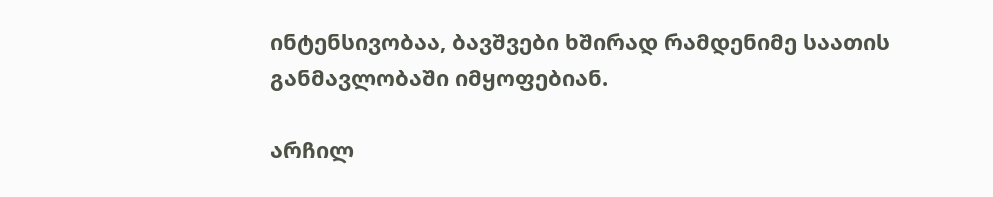ინტენსივობაა, ბავშვები ხშირად რამდენიმე საათის განმავლობაში იმყოფებიან.

არჩილ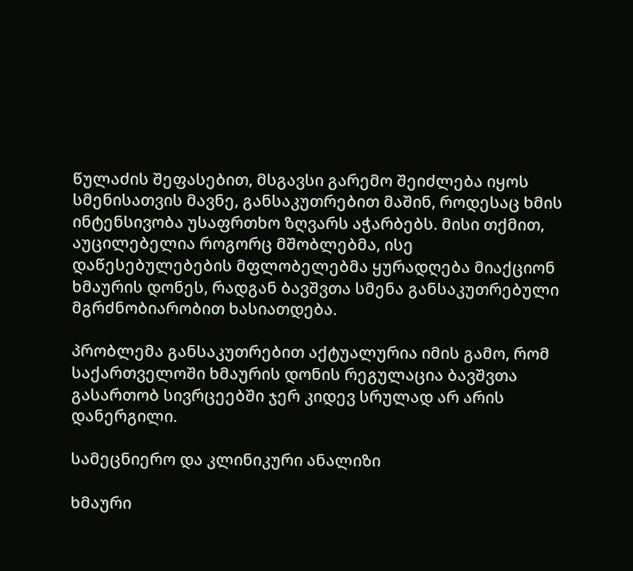წულაძის შეფასებით, მსგავსი გარემო შეიძლება იყოს სმენისათვის მავნე, განსაკუთრებით მაშინ, როდესაც ხმის ინტენსივობა უსაფრთხო ზღვარს აჭარბებს. მისი თქმით, აუცილებელია როგორც მშობლებმა, ისე დაწესებულებების მფლობელებმა ყურადღება მიაქციონ ხმაურის დონეს, რადგან ბავშვთა სმენა განსაკუთრებული მგრძნობიარობით ხასიათდება.

პრობლემა განსაკუთრებით აქტუალურია იმის გამო, რომ საქართველოში ხმაურის დონის რეგულაცია ბავშვთა გასართობ სივრცეებში ჯერ კიდევ სრულად არ არის დანერგილი.

სამეცნიერო და კლინიკური ანალიზი

ხმაური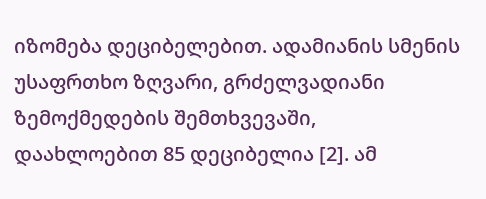იზომება დეციბელებით. ადამიანის სმენის უსაფრთხო ზღვარი, გრძელვადიანი ზემოქმედების შემთხვევაში, დაახლოებით 85 დეციბელია [2]. ამ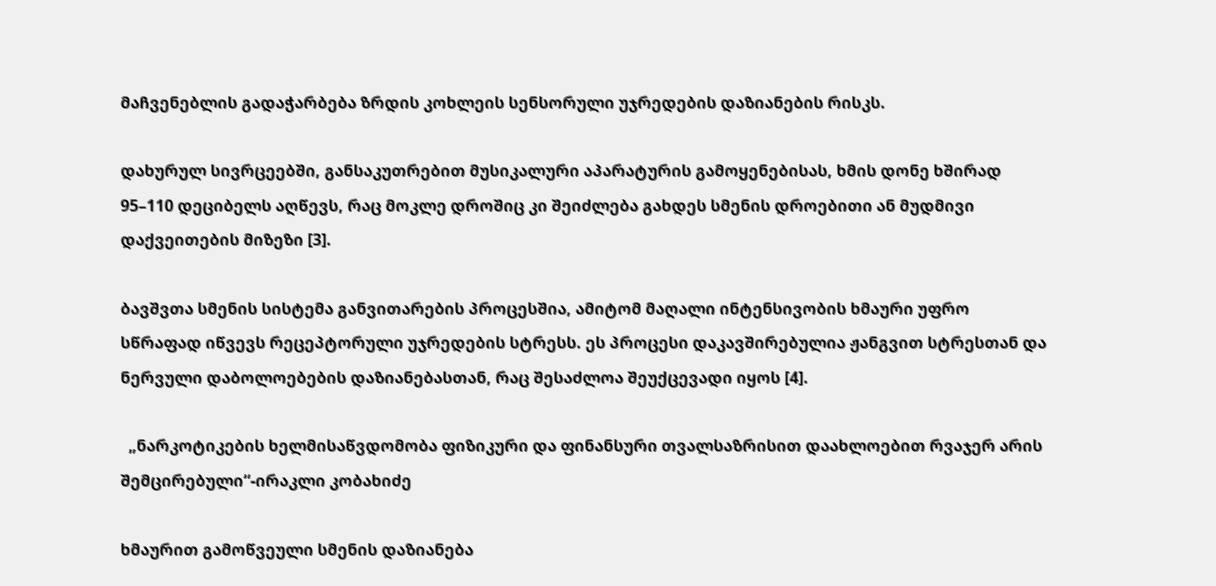მაჩვენებლის გადაჭარბება ზრდის კოხლეის სენსორული უჯრედების დაზიანების რისკს.

დახურულ სივრცეებში, განსაკუთრებით მუსიკალური აპარატურის გამოყენებისას, ხმის დონე ხშირად 95–110 დეციბელს აღწევს, რაც მოკლე დროშიც კი შეიძლება გახდეს სმენის დროებითი ან მუდმივი დაქვეითების მიზეზი [3].

ბავშვთა სმენის სისტემა განვითარების პროცესშია, ამიტომ მაღალი ინტენსივობის ხმაური უფრო სწრაფად იწვევს რეცეპტორული უჯრედების სტრესს. ეს პროცესი დაკავშირებულია ჟანგვით სტრესთან და ნერვული დაბოლოებების დაზიანებასთან, რაც შესაძლოა შეუქცევადი იყოს [4].

  „ნარკოტიკების ხელმისაწვდომობა ფიზიკური და ფინანსური თვალსაზრისით დაახლოებით რვაჯერ არის შემცირებული“-ირაკლი კობახიძე

ხმაურით გამოწვეული სმენის დაზიანება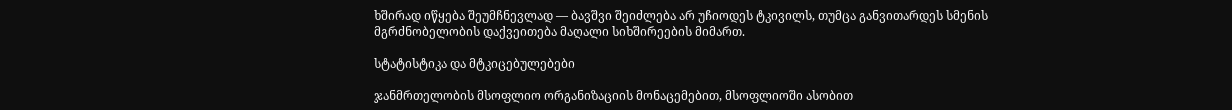ხშირად იწყება შეუმჩნევლად — ბავშვი შეიძლება არ უჩიოდეს ტკივილს, თუმცა განვითარდეს სმენის მგრძნობელობის დაქვეითება მაღალი სიხშირეების მიმართ.

სტატისტიკა და მტკიცებულებები

ჯანმრთელობის მსოფლიო ორგანიზაციის მონაცემებით, მსოფლიოში ასობით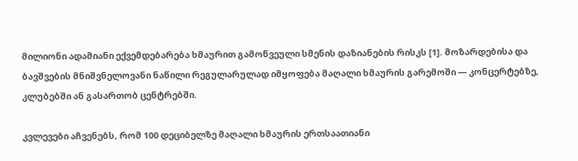მილიონი ადამიანი ექვემდებარება ხმაურით გამოწვეული სმენის დაზიანების რისკს [1]. მოზარდებისა და ბავშვების მნიშვნელოვანი ნაწილი რეგულარულად იმყოფება მაღალი ხმაურის გარემოში — კონცერტებზე, კლუბებში ან გასართობ ცენტრებში.

კვლევები აჩვენებს, რომ 100 დეციბელზე მაღალი ხმაურის ერთსაათიანი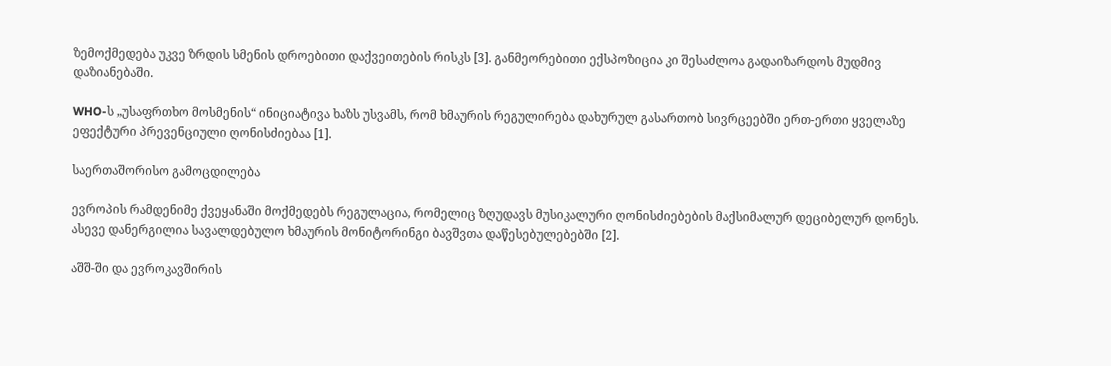ზემოქმედება უკვე ზრდის სმენის დროებითი დაქვეითების რისკს [3]. განმეორებითი ექსპოზიცია კი შესაძლოა გადაიზარდოს მუდმივ დაზიანებაში.

WHO-ს „უსაფრთხო მოსმენის“ ინიციატივა ხაზს უსვამს, რომ ხმაურის რეგულირება დახურულ გასართობ სივრცეებში ერთ-ერთი ყველაზე ეფექტური პრევენციული ღონისძიებაა [1].

საერთაშორისო გამოცდილება

ევროპის რამდენიმე ქვეყანაში მოქმედებს რეგულაცია, რომელიც ზღუდავს მუსიკალური ღონისძიებების მაქსიმალურ დეციბელურ დონეს. ასევე დანერგილია სავალდებულო ხმაურის მონიტორინგი ბავშვთა დაწესებულებებში [2].

აშშ-ში და ევროკავშირის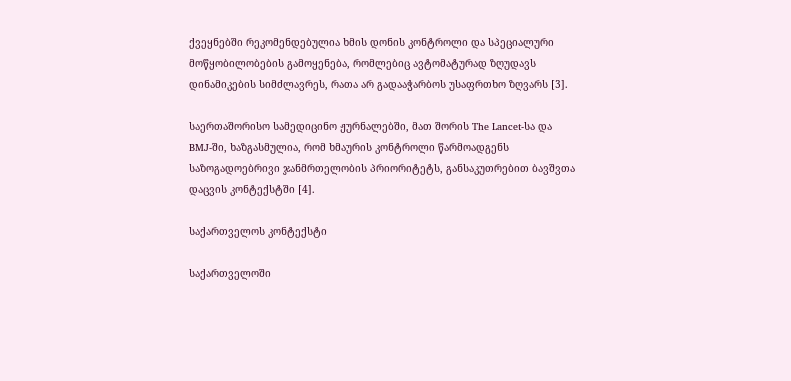ქვეყნებში რეკომენდებულია ხმის დონის კონტროლი და სპეციალური მოწყობილობების გამოყენება, რომლებიც ავტომატურად ზღუდავს დინამიკების სიმძლავრეს, რათა არ გადააჭარბოს უსაფრთხო ზღვარს [3].

საერთაშორისო სამედიცინო ჟურნალებში, მათ შორის The Lancet-სა და BMJ-ში, ხაზგასმულია, რომ ხმაურის კონტროლი წარმოადგენს საზოგადოებრივი ჯანმრთელობის პრიორიტეტს, განსაკუთრებით ბავშვთა დაცვის კონტექსტში [4].

საქართველოს კონტექსტი

საქართველოში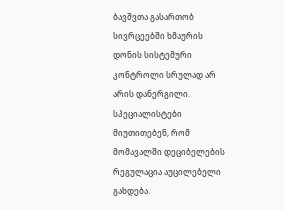ბავშვთა გასართობ სივრცეებში ხმაურის დონის სისტემური კონტროლი სრულად არ არის დანერგილი. სპეციალისტები მიუთითებენ, რომ მომავალში დეციბელების რეგულაცია აუცილებელი გახდება.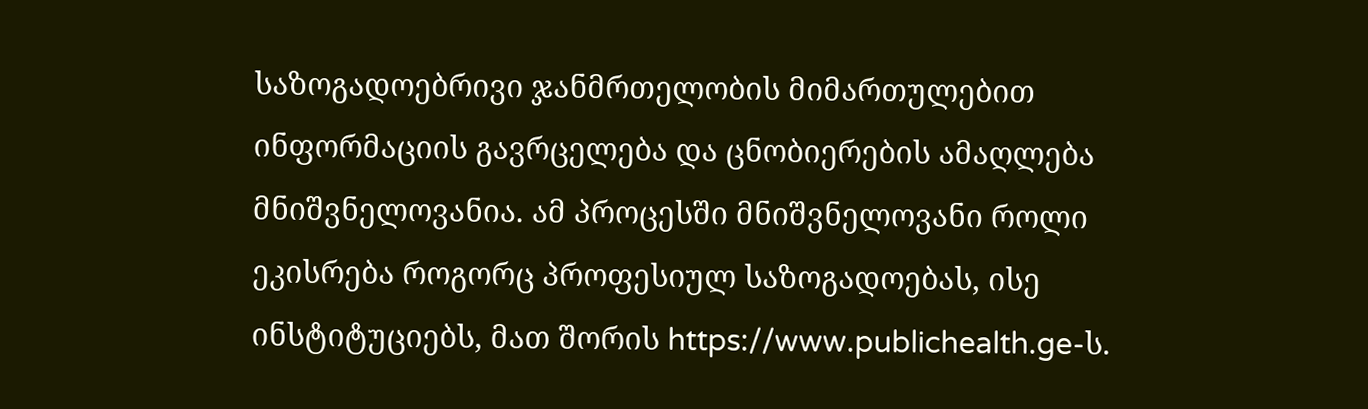საზოგადოებრივი ჯანმრთელობის მიმართულებით ინფორმაციის გავრცელება და ცნობიერების ამაღლება მნიშვნელოვანია. ამ პროცესში მნიშვნელოვანი როლი ეკისრება როგორც პროფესიულ საზოგადოებას, ისე ინსტიტუციებს, მათ შორის https://www.publichealth.ge-ს.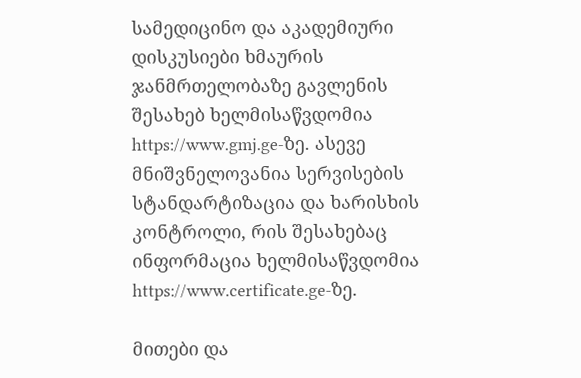სამედიცინო და აკადემიური დისკუსიები ხმაურის ჯანმრთელობაზე გავლენის შესახებ ხელმისაწვდომია https://www.gmj.ge-ზე. ასევე მნიშვნელოვანია სერვისების სტანდარტიზაცია და ხარისხის კონტროლი, რის შესახებაც ინფორმაცია ხელმისაწვდომია https://www.certificate.ge-ზე.

მითები და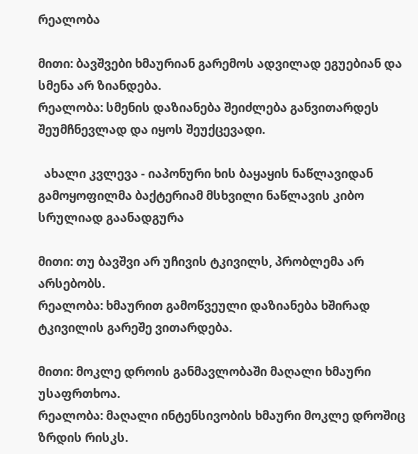რეალობა

მითი: ბავშვები ხმაურიან გარემოს ადვილად ეგუებიან და სმენა არ ზიანდება.
რეალობა: სმენის დაზიანება შეიძლება განვითარდეს შეუმჩნევლად და იყოს შეუქცევადი.

  ახალი კვლევა - იაპონური ხის ბაყაყის ნაწლავიდან გამოყოფილმა ბაქტერიამ მსხვილი ნაწლავის კიბო სრულიად გაანადგურა

მითი: თუ ბავშვი არ უჩივის ტკივილს, პრობლემა არ არსებობს.
რეალობა: ხმაურით გამოწვეული დაზიანება ხშირად ტკივილის გარეშე ვითარდება.

მითი: მოკლე დროის განმავლობაში მაღალი ხმაური უსაფრთხოა.
რეალობა: მაღალი ინტენსივობის ხმაური მოკლე დროშიც ზრდის რისკს.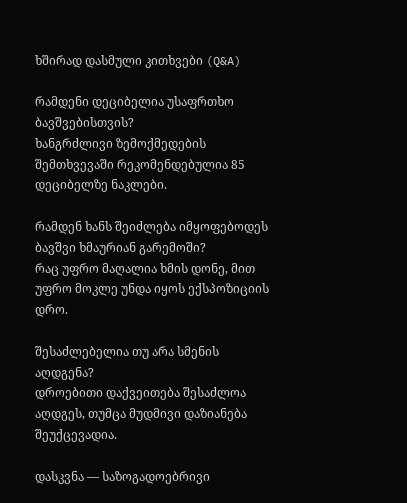ხშირად დასმული კითხვები (Q&A)

რამდენი დეციბელია უსაფრთხო ბავშვებისთვის?
ხანგრძლივი ზემოქმედების შემთხვევაში რეკომენდებულია 85 დეციბელზე ნაკლები.

რამდენ ხანს შეიძლება იმყოფებოდეს ბავშვი ხმაურიან გარემოში?
რაც უფრო მაღალია ხმის დონე, მით უფრო მოკლე უნდა იყოს ექსპოზიციის დრო.

შესაძლებელია თუ არა სმენის აღდგენა?
დროებითი დაქვეითება შესაძლოა აღდგეს, თუმცა მუდმივი დაზიანება შეუქცევადია.

დასკვნა — საზოგადოებრივი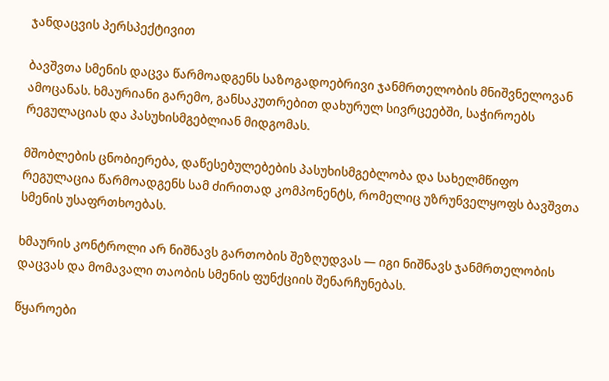ჯანდაცვის პერსპექტივით

ბავშვთა სმენის დაცვა წარმოადგენს საზოგადოებრივი ჯანმრთელობის მნიშვნელოვან ამოცანას. ხმაურიანი გარემო, განსაკუთრებით დახურულ სივრცეებში, საჭიროებს რეგულაციას და პასუხისმგებლიან მიდგომას.

მშობლების ცნობიერება, დაწესებულებების პასუხისმგებლობა და სახელმწიფო რეგულაცია წარმოადგენს სამ ძირითად კომპონენტს, რომელიც უზრუნველყოფს ბავშვთა სმენის უსაფრთხოებას.

ხმაურის კონტროლი არ ნიშნავს გართობის შეზღუდვას — იგი ნიშნავს ჯანმრთელობის დაცვას და მომავალი თაობის სმენის ფუნქციის შენარჩუნებას.

წყაროები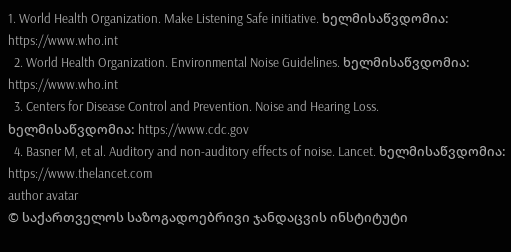1. World Health Organization. Make Listening Safe initiative. ხელმისაწვდომია: https://www.who.int
  2. World Health Organization. Environmental Noise Guidelines. ხელმისაწვდომია: https://www.who.int
  3. Centers for Disease Control and Prevention. Noise and Hearing Loss. ხელმისაწვდომია: https://www.cdc.gov
  4. Basner M, et al. Auditory and non-auditory effects of noise. Lancet. ხელმისაწვდომია: https://www.thelancet.com
author avatar
© საქართველოს საზოგადოებრივი ჯანდაცვის ინსტიტუტი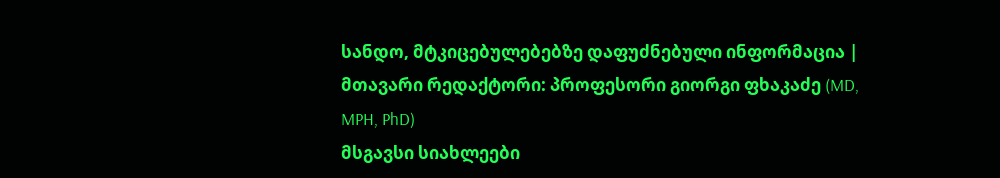სანდო, მტკიცებულებებზე დაფუძნებული ინფორმაცია | მთავარი რედაქტორი: პროფესორი გიორგი ფხაკაძე (MD, MPH, PhD)
მსგავსი სიახლეები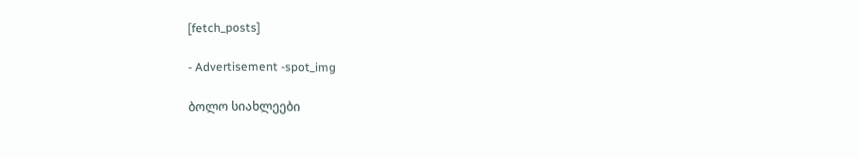[fetch_posts]

- Advertisement -spot_img

ბოლო სიახლეები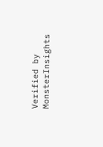Verified by MonsterInsights